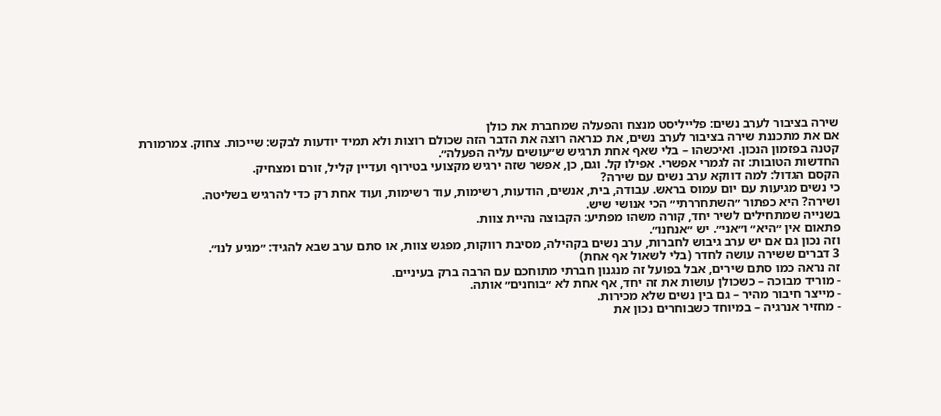שירה בציבור לערב נשים: פלייליסט מנצח והפעלה שמחברת את כולן
אם את מתכננת שירה בציבור לערב נשים, את כנראה רוצה את הדבר הזה שכולם רוצות ולא תמיד יודעות לבקש: שייכות. צחוק. צמרמורת קטנה בפזמון הנכון. ואיכשהו – בלי שאף אחת תרגיש ש״עושים עליה הפעלה״.
החדשות הטובות: זה לגמרי אפשרי. אפילו קל. וגם, כן, אפשר שזה ירגיש מקצועי בטירוף ועדיין קליל, זורם ומצחיק.
הקסם הגדול: למה דווקא ערב נשים עם שירה?
כי נשים מגיעות עם יום עמוס בראש. עבודה, בית, אנשים, הודעות, רשימות, עוד רשימות, ועוד אחת רק כדי להרגיש בשליטה.
ושירה? היא כפתור ״השתחררתי״ הכי אנושי שיש.
בשנייה שמתחילים לשיר יחד, קורה משהו מפתיע: הקבוצה נהיית צוות.
פתאום אין ״היא״ ו״אני״. יש ״אנחנו״.
וזה נכון גם אם יש ערב גיבוש לחברות, ערב נשים בקהילה, מסיבת רווקות, מפגש צוות, או סתם ערב שבא להגיד: ״מגיע לנו״.
3 דברים ששירה עושה לחדר (בלי לשאול אף אחת)
זה נראה כמו סתם שירים, אבל בפועל זה מנגנון חברתי מתוחכם עם הרבה ברק בעיניים.
- מוריד מבוכה – כשכולן עושות את זה יחד, אף אחת לא ״בוחנים״ אותה.
- מייצר חיבור מהיר – גם בין נשים שלא מכירות.
- מחזיר אנרגיה – במיוחד כשבוחרים נכון את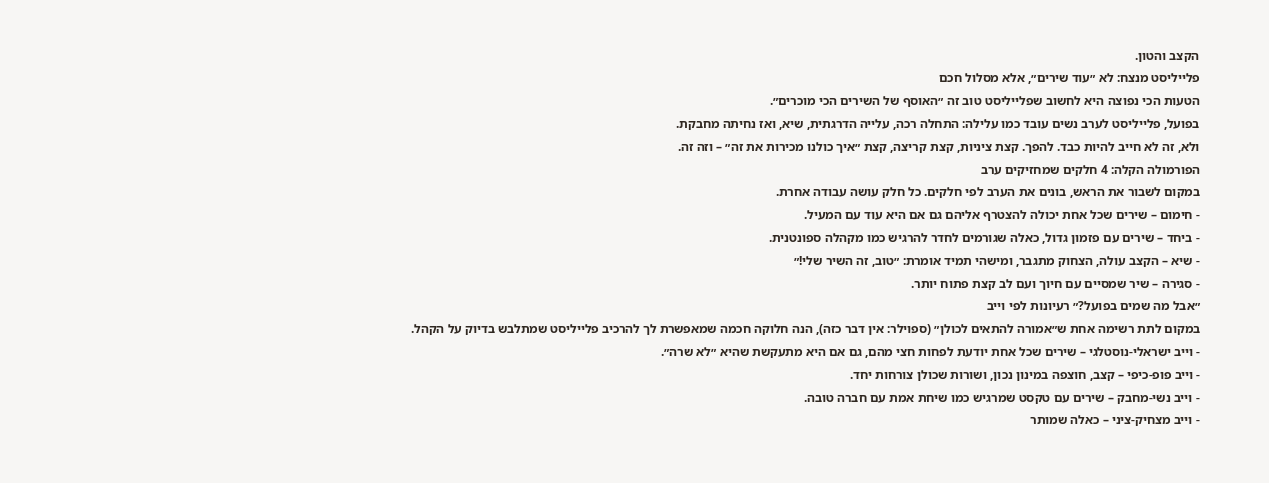הקצב והטון.
פלייליסט מנצח: לא ״עוד שירים״, אלא מסלול חכם
הטעות הכי נפוצה היא לחשוב שפלייליסט טוב זה ״האוסף של השירים הכי מוכרים״.
בפועל, פלייליסט לערב נשים עובד כמו עלילה: התחלה רכה, עלייה הדרגתית, שיא, ואז נחיתה מחבקת.
ולא, זה לא חייב להיות כבד. להפך. קצת ציניות, קצת קריצה, קצת ״איך כולנו מכירות את זה״ – וזה זה.
הפורמולה הקלה: 4 חלקים שמחזיקים ערב
במקום לשבור את הראש, בונים את הערב לפי חלקים. כל חלק עושה עבודה אחרת.
- חימום – שירים שכל אחת יכולה להצטרף אליהם גם אם היא עוד עם המעיל.
- ביחד – שירים עם פזמון גדול, כאלה שגורמים לחדר להרגיש כמו מקהלה ספונטנית.
- שיא – הקצב עולה, הצחוק מתגבר, ומישהי תמיד אומרת: ״טוב, זה השיר שלי!״
- סגירה – שיר שמסיים עם חיוך ועם לב קצת פתוח יותר.
״אבל מה שמים בפועל?״ רעיונות לפי וייב
במקום לתת רשימה אחת ש״אמורה להתאים לכולן״ (ספוילר: אין דבר כזה), הנה חלוקה חכמה שמאפשרת לך להרכיב פלייליסט שמתלבש בדיוק על הקהל.
- וייב ישראלי-נוסטלגי – שירים שכל אחת יודעת לפחות חצי מהם, גם אם היא מתעקשת שהיא ״לא שרה״.
- וייב פופ-כיפי – קצב, חוצפה במינון נכון, ושורות שכולן צורחות יחד.
- וייב נשי-מחבק – שירים עם טקסט שמרגיש כמו שיחת אמת עם חברה טובה.
- וייב מצחיק-ציני – כאלה שמותר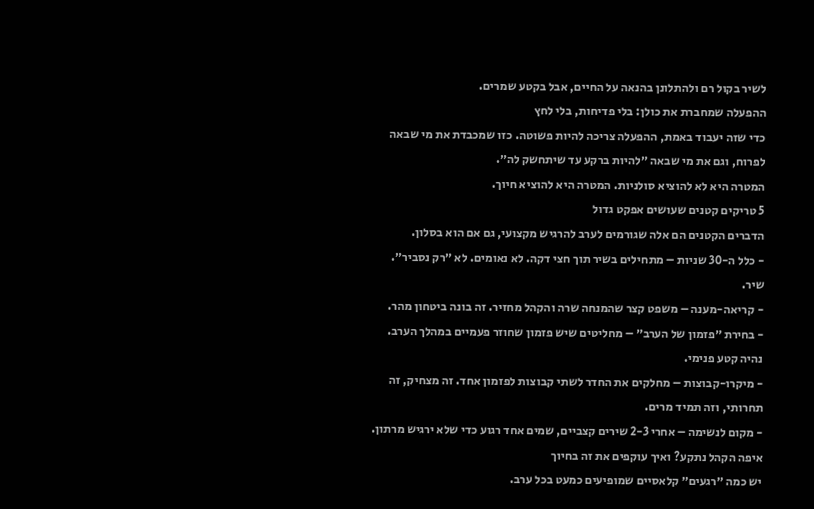לשיר בקול רם ולהתלונן בהנאה על החיים, אבל בקטע שמרים.
ההפעלה שמחברת את כולן: בלי פדיחות, בלי לחץ
כדי שזה יעבוד באמת, ההפעלה צריכה להיות פשוטה. כזו שמכבדת את מי שבאה לפרוח, וגם את מי שבאה ״להיות ברקע עד שיתחשק לה״.
המטרה היא לא להוציא סולניות. המטרה היא להוציא חיוך.
5 טריקים קטנים שעושים אפקט גדול
הדברים הקטנים הם אלה שגורמים לערב להרגיש מקצועי, גם אם הוא בסלון.
- כלל ה-30 שניות – מתחילים בשיר תוך חצי דקה. לא נאומים. לא ״רק נסביר״. שיר.
- קריאה-מענה – משפט קצר שהמנחה שרה והקהל מחזיר. זה בונה ביטחון מהר.
- בחירת ״פזמון של הערב״ – מחליטים שיש פזמון שחוזר פעמיים במהלך הערב. נהיה קטע פנימי.
- מיקרו-קבוצות – מחלקים את החדר לשתי קבוצות לפזמון אחד. זה מצחיק, זה תחרותי, וזה תמיד מרים.
- מקום לנשימה – אחרי 2-3 שירים קצביים, שמים אחד רגוע כדי שלא ירגיש מרתון.
איפה הקהל נתקע? ואיך עוקפים את זה בחיוך
יש כמה ״רגעים״ קלאסיים שמופיעים כמעט בכל ערב.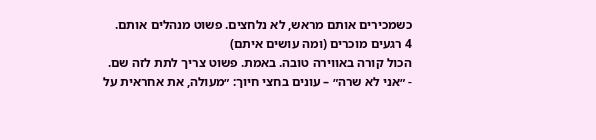כשמכירים אותם מראש, לא נלחצים. פשוט מנהלים אותם.
4 רגעים מוכרים (ומה עושים איתם)
הכול קורה באווירה טובה. באמת. פשוט צריך לתת לזה שם.
- ״אני לא שרה״ – עונים בחצי חיוך: ״מעולה, את אחראית על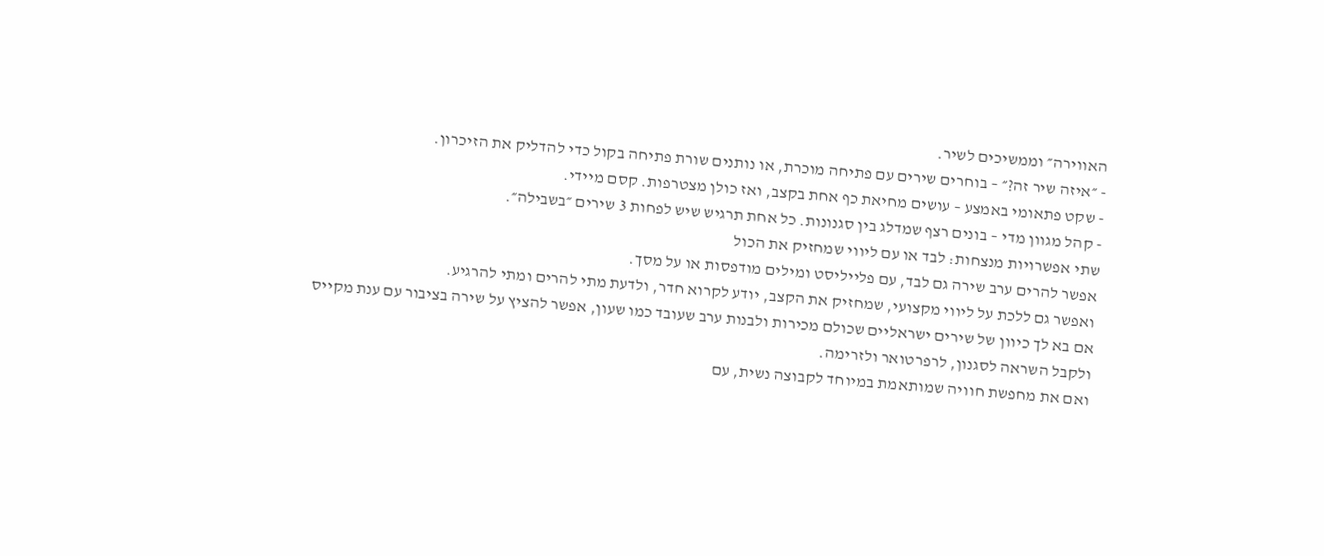האווירה״ וממשיכים לשיר.
- ״איזה שיר זה?״ – בוחרים שירים עם פתיחה מוכרת, או נותנים שורת פתיחה בקול כדי להדליק את הזיכרון.
- שקט פתאומי באמצע – עושים מחיאת כף אחת בקצב, ואז כולן מצטרפות. קסם מיידי.
- קהל מגוון מדי – בונים רצף שמדלג בין סגנונות. כל אחת תרגיש שיש לפחות 3 שירים ״בשבילה״.
שתי אפשרויות מנצחות: לבד או עם ליווי שמחזיק את הכול
אפשר להרים ערב שירה גם לבד, עם פלייליסט ומילים מודפסות או על מסך.
ואפשר גם ללכת על ליווי מקצועי, שמחזיק את הקצב, יודע לקרוא חדר, ולדעת מתי להרים ומתי להרגיע.
אם בא לך כיוון של שירים ישראליים שכולם מכירות ולבנות ערב שעובד כמו שעון, אפשר להציץ על שירה בציבור עם ענת מקייס ולקבל השראה לסגנון, לרפרטואר ולזרימה.
ואם את מחפשת חוויה שמותאמת במיוחד לקבוצה נשית, עם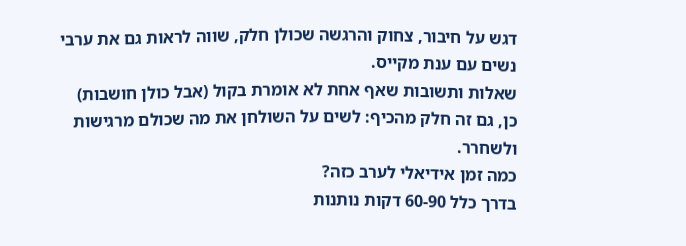דגש על חיבור, צחוק והרגשה שכולן חלק, שווה לראות גם את ערבי נשים עם ענת מקייס.
שאלות ותשובות שאף אחת לא אומרת בקול (אבל כולן חושבות)
כן, גם זה חלק מהכיף: לשים על השולחן את מה שכולם מרגישות ולשחרר.
כמה זמן אידיאלי לערב כזה?
בדרך כלל 60-90 דקות נותנות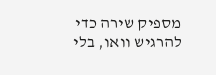מספיק שירה כדי להרגיש וואו, בלי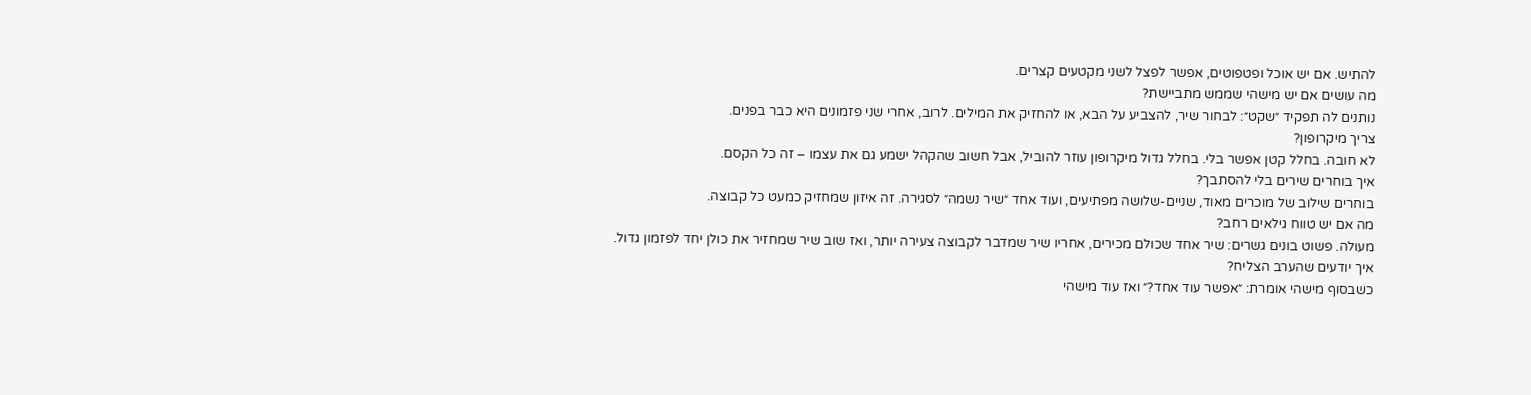להתיש. אם יש אוכל ופטפוטים, אפשר לפצל לשני מקטעים קצרים.
מה עושים אם יש מישהי שממש מתביישת?
נותנים לה תפקיד ״שקט״: לבחור שיר, להצביע על הבא, או להחזיק את המילים. לרוב, אחרי שני פזמונים היא כבר בפנים.
צריך מיקרופון?
לא חובה. בחלל קטן אפשר בלי. בחלל גדול מיקרופון עוזר להוביל, אבל חשוב שהקהל ישמע גם את עצמו – זה כל הקסם.
איך בוחרים שירים בלי להסתבך?
בוחרים שילוב של מוכרים מאוד, שניים-שלושה מפתיעים, ועוד אחד ״שיר נשמה״ לסגירה. זה איזון שמחזיק כמעט כל קבוצה.
מה אם יש טווח גילאים רחב?
מעולה. פשוט בונים גשרים: שיר אחד שכולם מכירים, אחריו שיר שמדבר לקבוצה צעירה יותר, ואז שוב שיר שמחזיר את כולן יחד לפזמון גדול.
איך יודעים שהערב הצליח?
כשבסוף מישהי אומרת: ״אפשר עוד אחד?״ ואז עוד מישהי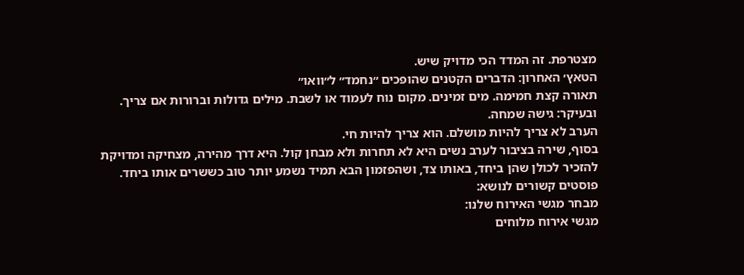מצטרפת. זה המדד הכי מדויק שיש.
הטאץ׳ האחרון: הדברים הקטנים שהופכים ״נחמד״ ל״וואו״
תאורה קצת חמימה. מים זמינים. מקום נוח לעמוד או לשבת. מילים גדולות וברורות אם צריך.
ובעיקר: גישה שמחה.
הערב לא צריך להיות מושלם. הוא צריך להיות חי.
בסוף, שירה בציבור לערב נשים היא לא תחרות ולא מבחן קול. היא דרך מהירה, מצחיקה ומדויקת להזכיר לכולן שהן ביחד, באותו צד, ושהפזמון הבא תמיד נשמע יותר טוב כששרים אותו ביחד.
פוסטים קשורים לנושא:
מבחר מגשי האירוח שלנו:
מגשי אירוח מלוחים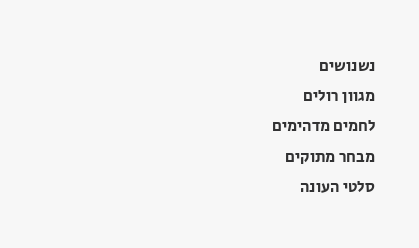נשנושים
מגוון רולים
לחמים מדהימים
מבחר מתוקים
סלטי העונה